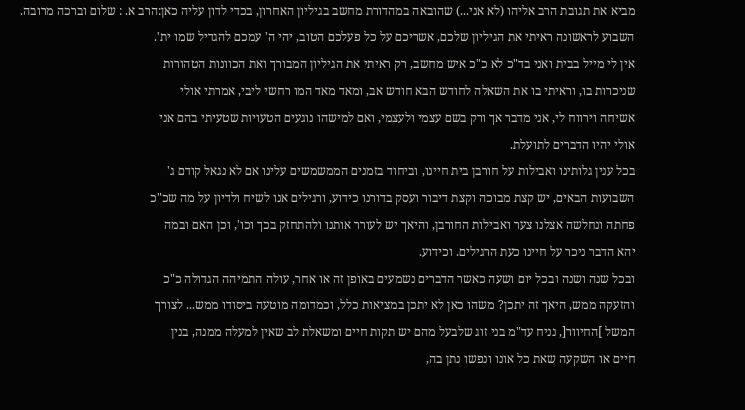מביא את תגובת הרב אליהו (לא אני...) שהובאה במהדורת מחשב בגיליון האחרון, בכדי לדון עליה כאן:הרב א. : שלום וברכה מרובה.
השבוע לראשונה ראיתי את הגיליון שלכם, אשריכם על כל פעלכם הטוב, יהי ה' עמכם להגדיל שמו ית'.
אין לי מייל בבית ואני בד"כ לא כ"כ איש מחשב, רק ראיתי את הגיליון המבורך ואת הכוונות הטהורות
שניכרות בו, וראיתי בו את השאלה לחודש הבא חודש אב, ומאד מאד המו רחשי ליבי, אמרתי אולי
אשיחה וירווח לי, אני מדבר אך ורק בשם עצמי ולעצמי, ואם למישהו נוגעים הטעויות שטעיתי בהם אני
אולי יהיו הדברים לתועלת.
בכל ענין גלותינו ואבילות על חורבן בית חיינו, וביחוד בזמנים הממשמשים עלינו אם לא נגאל קודם ג'
השבועות הבאים, יש קצת מבוכה וקצת דיבור ועסק בדורנו כידוע, ורגילים אנו לשיח ולדיון על מה שכ"כ
פחתה ונחלשה אצלנו צער ואבילות החורבן, והיאך יש לעורר אותנו ולהתחזק בכך וכו', וכן האם ובמה
יהא הדבר ניכר על חיינו כעת הרגילים. וכידוע.
ובכל שנה ושנה ובכל יום ושעה כאשר הדברים נשמעים באופן זה או אחר, עולה התמיהה הגדולה כ"כ
והזעקה ממש, היאך זה יתכן? משהו כאן לא יתכן במציאות כלל, וכמדומה מוטעה ביסודו ממש... לצורך
המשל ]החיוור[, נניח עד"מ בני זוג שלבעל מהם יש תקות חיים ומשאלת לב שאין למעלה ממנה, בנין
חיים או השקעה שאת כל אונו ונפשו נתן בה,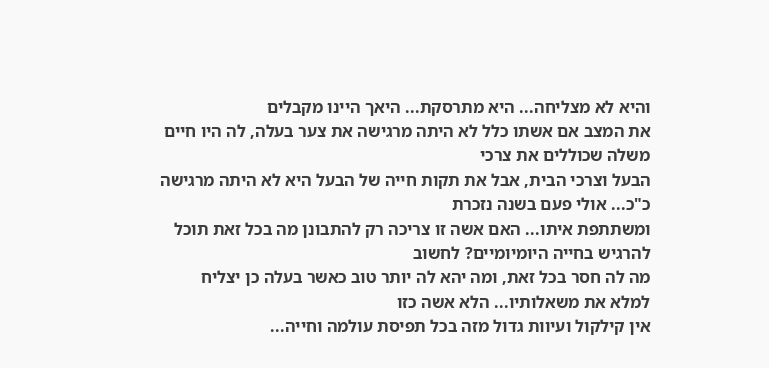והיא לא מצליחה... היא מתרסקת... היאך היינו מקבלים
את המצב אם אשתו כלל לא היתה מרגישה את צער בעלה, לה היו חיים משלה שכוללים את צרכי
הבעל וצרכי הבית, אבל את תקות חייה של הבעל היא לא היתה מרגישה כ"כ... אולי פעם בשנה נזכרת
ומשתתפת איתו... האם אשה זו צריכה רק להתבונן מה בכל זאת תוכל להרגיש בחייה היומיומיים? לחשוב
מה לה חסר בכל זאת, ומה יהא לה יותר טוב כאשר בעלה כן יצליח למלא את משאלותיו... הלא אשה כזו
אין קילקול ועיוות גדול מזה בכל תפיסת עולמה וחייה...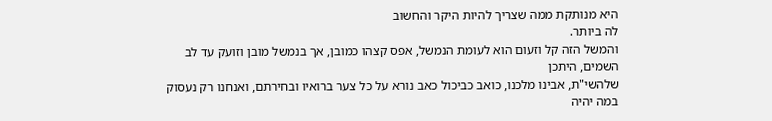היא מנותקת ממה שצריך להיות היקר והחשוב
לה ביותר.
והמשל הזה קל וזעום הוא לעומת הנמשל, אפס קצהו כמובן, אך בנמשל מובן וזועק עד לב השמים, היתכן
שלהשי"ת, אבינו מלכנו, כואב כביכול כאב נורא על כל צער ברואיו ובחירתם, ואנחנו רק נעסוק במה יהיה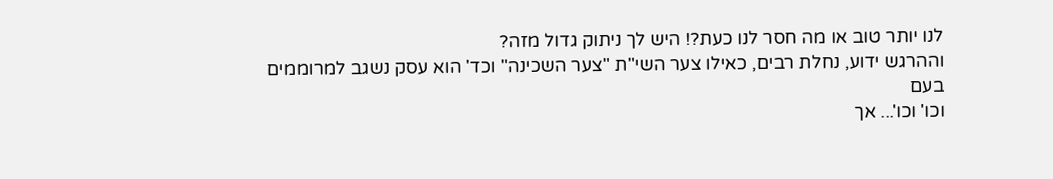לנו יותר טוב או מה חסר לנו כעת?! היש לך ניתוק גדול מזה?
וההרגש ידוע, נחלת רבים, כאילו צער השי"ת "צער השכינה" וכד' הוא עסק נשגב למרוממים בעם
וכו' וכו'... אך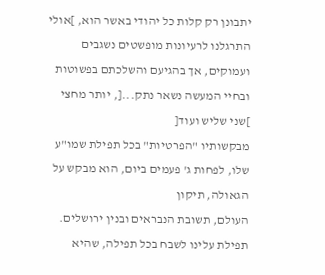יתבונן רק קלות כל יהודי באשר הוא, ]אולי התרגלנו לרעיונות מופשטים נשגבים
ועמוקים, אך בהגיעם והשלכתם בפשוטות ובחיי המעשה נשאר נתק...[, יותר מחצי ]שני שליש ועוד[
מבקשותיו "הפרטיות" בכל תפילת שמו"ע שלו, לפחות ג' פעמים ביום, הוא מבקש על הגאולה, תיקון
העולם, תשובת הנבראים ובנין ירושלים. תפילת עלינו לשבח בכל תפילה, שהיא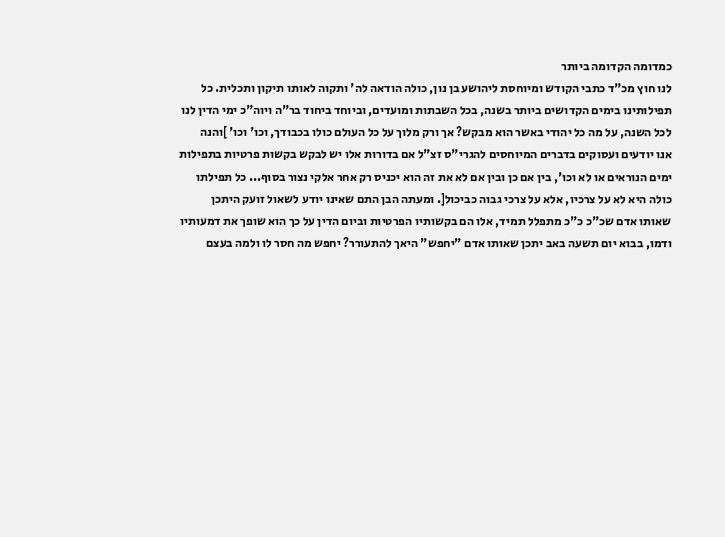כמדומה הקדומה ביותר
לנו חוץ מכ"ד כתבי הקודש ומיוחסת ליהושע בן נון, כולה הודאה לה' ותקוה לאותו תיקון ותכלית. כל
תפילותינו בימים הקדושים ביותר בשנה, בכל השבתות ומועדים, וביוחד ביחוד בר"ה ויוה"כ ימי הדין לנו
לכל השנה, על מה כל יהודי באשר הוא מבקש? אך ורק מלוך על כל העולם כולו בכבודך, וכו' וכו' ]והנה
אנו יודעים ועסוקים בדברים המיוחסים להגרי"ס זצ"ל אם בדורות אלו יש לבקש בקשות פרטיות בתפילות
ימים הנוראים או לא וכו', בין אם כן ובין אם לא את זה הוא יכניס רק אחר אלקי נצור בסוף... כל תפילתו
כולה היא לא על צרכיו, אלא על צרכי גבוה כביכול[. ומעתה הבן התם שאינו יודע לשאול זועק היתכן
שאותו אדם שכ"כ כ"כ מתפלל תמיד, אלו הם בקשותיו הפרטיות וביום הדין על כך הוא שופך את דמעותיו
ודמו, בבוא יום תשעה באב יתכן שאותו אדם "יחפש" היאך להתעורר? יחפש מה חסר לו ולמה בעצם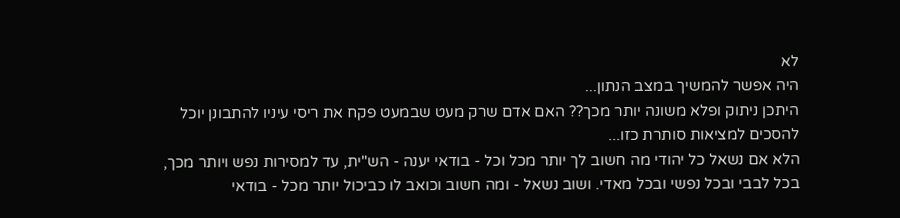לא
היה אפשר להמשיך במצב הנתון...
היתכן ניתוק ופלא משונה יותר מכך?? האם אדם שרק מעט שבמעט פקח את ריסי עיניו להתבונן יוכל
להסכים למציאות סותרת כזו...
הלא אם נשאל כל יהודי מה חשוב לך יותר מכל וכל - בודאי יענה - הש"ית, עד למסירות נפש ויותר מכך,
בכל לבבי ובכל נפשי ובכל מאדי. ושוב נשאל - ומה חשוב וכואב לו כביכול יותר מכל - בודאי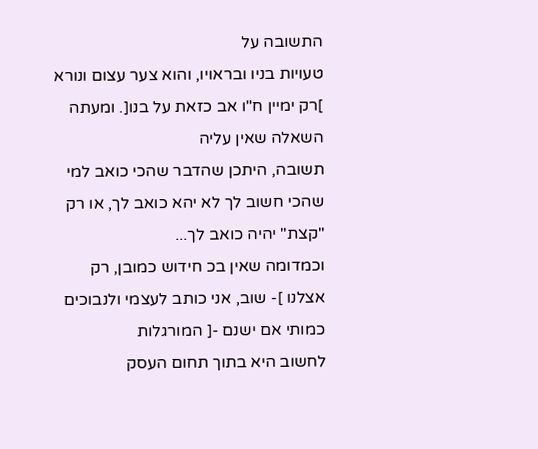התשובה על
טעויות בניו ובראויו, והוא צער עצום ונורא ]רק ימיין ח"ו אב כזאת על בנו[. ומעתה השאלה שאין עליה
תשובה, היתכן שהדבר שהכי כואב למי שהכי חשוב לך לא יהא כואב לך, או רק "קצת" יהיה כואב לך...
וכמדומה שאין בכ חידוש כמובן, רק אצלנו ]- שוב, אני כותב לעצמי ולנבוכים כמותי אם ישנם -[ המורגלות
לחשוב היא בתוך תחום העסק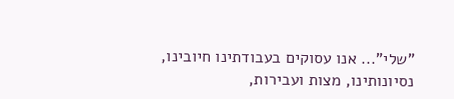"שלי"... אנו עסוקים בעבודתינו חיובינו, נסיונותינו, מצות ועבירות,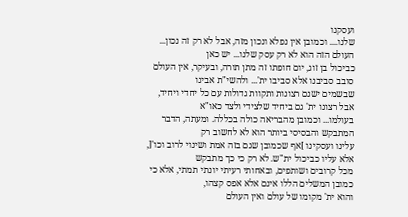ועסקנו
שלנו.... וכמובן אין נפלא ונכון מזה, אבל לא רק זה נכון... העולם הזה הוא לא רק עסק שלנו... יש כאן
כביכול בן זוג, יום חופתו זה מתן תורה, ובעיקר, אין העולם סובב סביבנו אלא סביבו ית'... ולהשי"ת אבינו
שבשמים ישנם רצונות ותקוות גדולות עם כל יחדי ויחיד, אבל רצונו ית' גם ביחיד שלצידי ולצד כאו"א
בעולמו... וכמובן מהבריאה כולה בכללה. ומעתה, הדבר המתבקש והבסיסי ביותר הוא לא לחשוב רק
עלינו ועסקינו ]אף שכמובן שגם בזה אמת ושינוי לרוב וכו'[, אלא עליו כביכול ית"ש. לא רק כי כך מתבקש
מכל קרובים ושותפים, ובאחותי רעיתי יונתי תמתי, אלא כי כמובן המשלים הללו אינם אלא אפס קצהו,
והוא ית' מקומו של עולם ואין העולם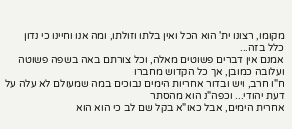מקומו, רצונו ית' הוא הכל ואין בלתו וזולתו, ומה אנו וחיינו כי נדון
כלל בזה...
אמנם אין דברים פשוטים מאלה, וכל צורתם באה בשפה פשוטה ועלובה כמובן, אך כל הקדוש מחברו
ח"ו חרב, ויש ובדור אחריות הימים נבוכים במה שמעולם לא עלה על דעת יהודי... וכפה"נ הוא מהסתר
אחרית הימים, אבל כאו"א בקל שם לב כי הוא הוא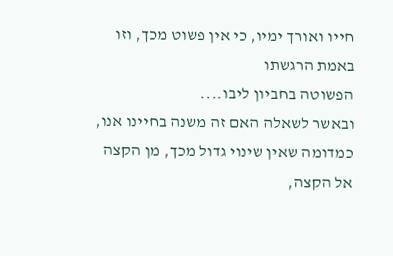חייו ואורך ימיו, כי אין פשוט מכך, וזו באמת הרגשתו
הפשוטה בחביון ליבו....
ובאשר לשאלה האם זה משנה בחיינו אנו, כמדומה שאין שינוי גדול מכך, מן הקצה אל הקצה,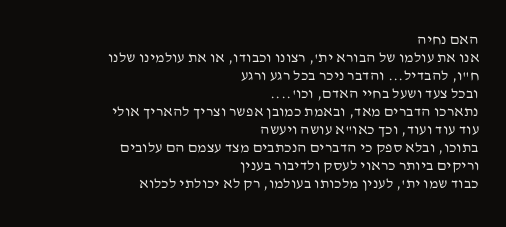האם נחיה
אנו את עולמו של הבורא ית', רצונו וכבודו, או את עולמינו שלנו ח"ו, להבדיל... והדבר ניכר בכל רגע ורגע
ובכל צעד ושעל בחיי האדם, וכו'....
נתארכו הדברים מאד, ובאמת כמובן אפשר וצריך להאריך אולי עוד עוד ועוד, וכך כאו"א עושה ויעשה
בתוכו, ובלא ספק כי הדברים הנכתבים מצד עצמם הם עלובים וריקים ביותר כראוי לעסק ולדיבור בענין
כבוד שמו ית', לענין מלכותו בעולמו, רק לא יכולתי לכלוא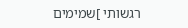רגשותי ]שמימים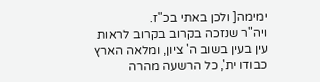ימימה[ ולכן באתי בכ"ז.
ויה"ר שנזכה בקרוב בקרוב לראות עין בעין בשוב ה' ציון, ומלאה הארץ כבודו ית', כל הרשעה מהרה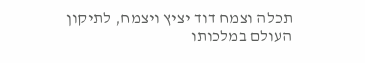תכלה וצמח דוד יציץ ויצמח, לתיקון העולם במלכותו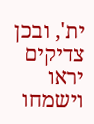ית', ובכן צדיקים יראו וישמחו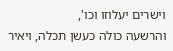וישרים יעלוזו וכו',
והרשעה כולה כעשן תכלה, ויאיר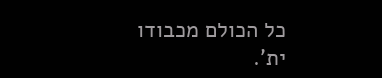כל הכולם מכבודו ית'.